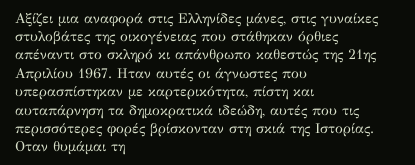Αξίζει μια αναφορά στις Ελληνίδες μάνες, στις γυναίκες στυλοβάτες της οικογένειας που στάθηκαν όρθιες απέναντι στο σκληρό κι απάνθρωπο καθεστώς της 21ης Απριλίου 1967. Ηταν αυτές οι άγνωστες που υπερασπίστηκαν με καρτερικότητα, πίστη και αυταπάρνηση τα δημοκρατικά ιδεώδη, αυτές που τις περισσότερες φορές βρίσκονταν στη σκιά της Ιστορίας.
Οταν θυμάμαι τη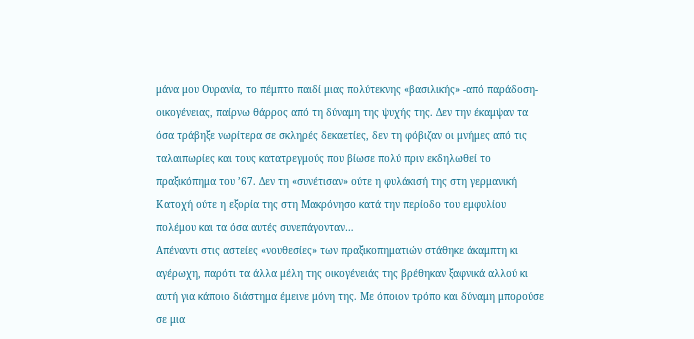μάνα μου Ουρανία, το πέμπτο παιδί μιας πολύτεκνης «βασιλικής» -από παράδοση- οικογένειας, παίρνω θάρρος από τη δύναμη της ψυχής της. Δεν την έκαμψαν τα όσα τράβηξε νωρίτερα σε σκληρές δεκαετίες, δεν τη φόβιζαν οι μνήμες από τις ταλαιπωρίες και τους κατατρεγμούς που βίωσε πολύ πριν εκδηλωθεί το πραξικόπημα του ’67. Δεν τη «συνέτισαν» ούτε η φυλάκισή της στη γερμανική Κατοχή ούτε η εξορία της στη Μακρόνησο κατά την περίοδο του εμφυλίου πολέμου και τα όσα αυτές συνεπάγονταν…
Απέναντι στις αστείες «νουθεσίες» των πραξικοπηματιών στάθηκε άκαμπτη κι αγέρωχη, παρότι τα άλλα μέλη της οικογένειάς της βρέθηκαν ξαφνικά αλλού κι αυτή για κάποιο διάστημα έμεινε μόνη της. Με όποιον τρόπο και δύναμη μπορούσε σε μια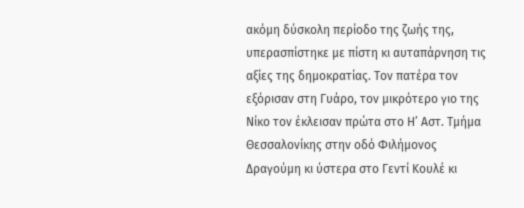ακόμη δύσκολη περίοδο της ζωής της, υπερασπίστηκε με πίστη κι αυταπάρνηση τις αξίες της δημοκρατίας. Τον πατέρα τον εξόρισαν στη Γυάρο, τον μικρότερο γιο της Νίκο τον έκλεισαν πρώτα στο Η’ Αστ. Τμήμα Θεσσαλονίκης στην οδό Φιλήμονος Δραγούμη κι ύστερα στο Γεντί Κουλέ κι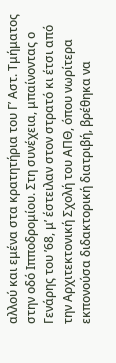αλλού και εμένα στα κρατητήρια του Γ’ Αστ. Τμήματος στην οδό Ιπποδρομίου. Στη συνέχεια, μπαίνοντας ο Γενάρης του ’68, μ’ έστειλαν στον στρατό κι έτσι από την Αρχιτεκτονική Σχολή του ΑΠΘ, όπου νωρίτερα εκπονούσα διδακτορική διατριβή, βρέθηκα να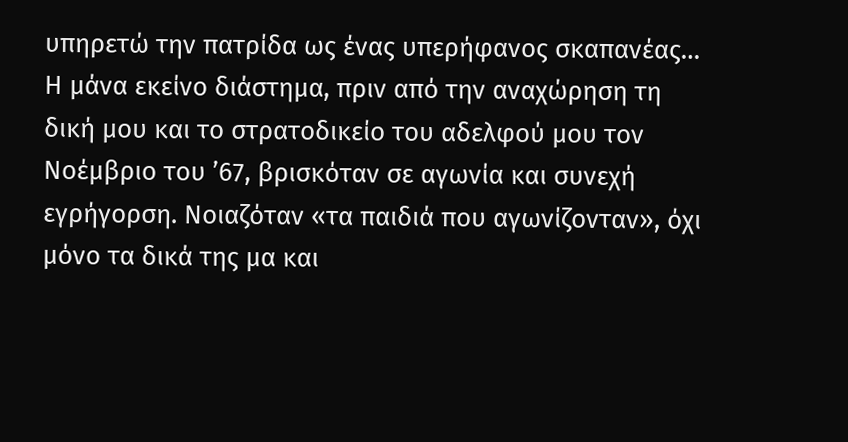υπηρετώ την πατρίδα ως ένας υπερήφανος σκαπανέας…
Η μάνα εκείνο διάστημα, πριν από την αναχώρηση τη δική μου και το στρατοδικείο του αδελφού μου τον Νοέμβριο του ’67, βρισκόταν σε αγωνία και συνεχή εγρήγορση. Νοιαζόταν «τα παιδιά που αγωνίζονταν», όχι μόνο τα δικά της μα και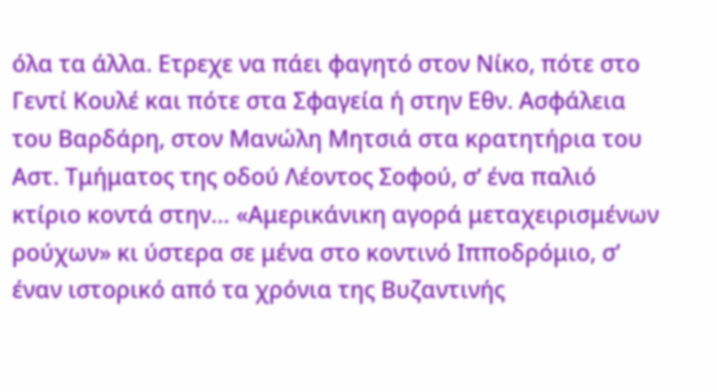όλα τα άλλα. Ετρεχε να πάει φαγητό στον Νίκο, πότε στο Γεντί Κουλέ και πότε στα Σφαγεία ή στην Εθν. Ασφάλεια του Βαρδάρη, στον Μανώλη Μητσιά στα κρατητήρια του Αστ. Τμήματος της οδού Λέοντος Σοφού, σ’ ένα παλιό κτίριο κοντά στην… «Αμερικάνικη αγορά μεταχειρισμένων ρούχων» κι ύστερα σε μένα στο κοντινό Ιπποδρόμιο, σ’ έναν ιστορικό από τα χρόνια της Βυζαντινής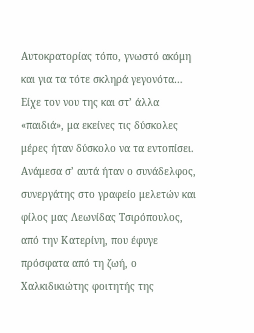Αυτοκρατορίας τόπο, γνωστό ακόμη και για τα τότε σκληρά γεγονότα… Είχε τον νου της και στ’ άλλα «παιδιά», μα εκείνες τις δύσκολες μέρες ήταν δύσκολο να τα εντοπίσει. Ανάμεσα σ’ αυτά ήταν ο συνάδελφος, συνεργάτης στο γραφείο μελετών και φίλος μας Λεωνίδας Τσιρόπουλος, από την Κατερίνη, που έφυγε πρόσφατα από τη ζωή, ο Χαλκιδικιώτης φοιτητής της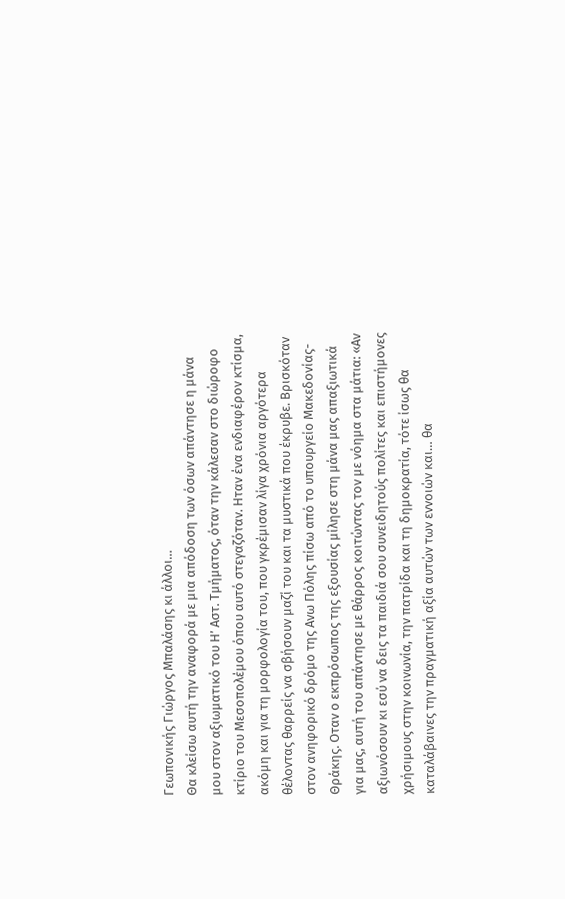Γεωπονικής Γιώργος Μπαλάσης κι άλλοι…
Θα κλείσω αυτή την αναφορά με μια απόδοση των όσων απάντησε η μάνα μου στον αξιωματικό του Η’ Αστ. Τμήματος, όταν την κάλεσαν στο διώροφο κτίριο του Μεσοπολέμου όπου αυτό στεγαζόταν. Ηταν ένα ενδιαφέρον κτίσμα, ακόμη και για τη μορφολογία του, που γκρέμισαν λίγα χρόνια αργότερα θέλοντας θαρρείς να σβήσουν μαζί του και τα μυστικά που έκρυβε. Βρισκόταν στον ανηφορικό δρόμο της Ανω Πόλης πίσω από το υπουργείο Μακεδονίας-Θράκης. Οταν ο εκπρόσωπος της εξουσίας μίλησε στη μάνα μας απαξιωτικά για μας, αυτή του απάντησε με θάρρος κοιτώντας τον με νόημα στα μάτια: «Αν αξιωνόσουν κι εσύ να δεις τα παιδιά σου συνειδητούς πολίτες και επιστήμονες χρήσιμους στην κοινωνία, την πατρίδα και τη δημοκρατία, τότε ίσως θα καταλάβαινες την πραγματική αξία αυτών των εννοιών και… θα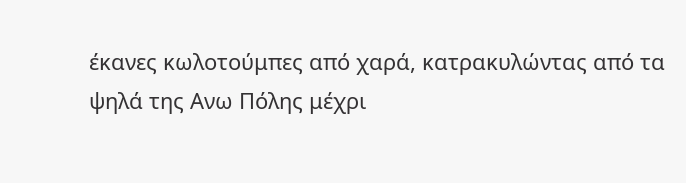έκανες κωλοτούμπες από χαρά, κατρακυλώντας από τα ψηλά της Ανω Πόλης μέχρι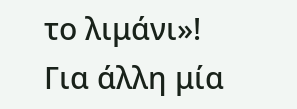το λιμάνι»!
Για άλλη μία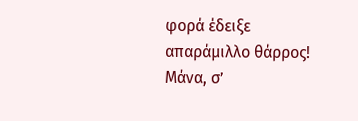φορά έδειξε απαράμιλλο θάρρος! Μάνα, σ’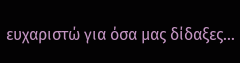ευχαριστώ για όσα μας δίδαξες…